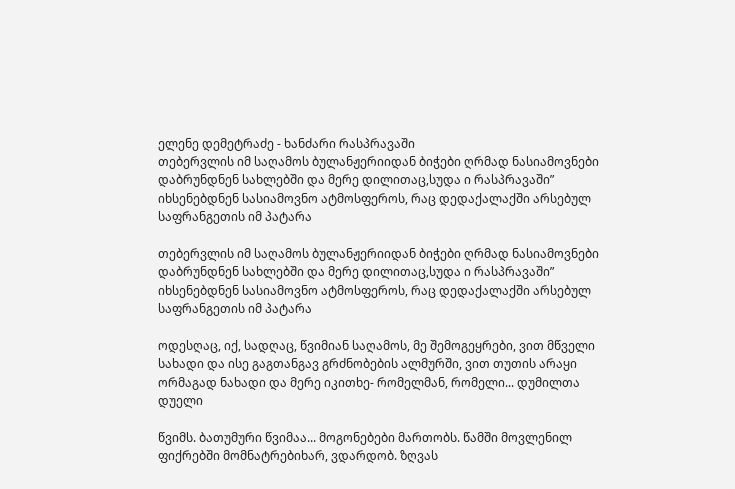ელენე დემეტრაძე - ხანძარი რასპრავაში
თებერვლის იმ საღამოს ბულანჟერიიდან ბიჭები ღრმად ნასიამოვნები დაბრუნდნენ სახლებში და მერე დილითაც,სუდა ი რასპრავაში” იხსენებდნენ სასიამოვნო ატმოსფეროს, რაც დედაქალაქში არსებულ საფრანგეთის იმ პატარა

თებერვლის იმ საღამოს ბულანჟერიიდან ბიჭები ღრმად ნასიამოვნები დაბრუნდნენ სახლებში და მერე დილითაც,სუდა ი რასპრავაში” იხსენებდნენ სასიამოვნო ატმოსფეროს, რაც დედაქალაქში არსებულ საფრანგეთის იმ პატარა

ოდესღაც, იქ, სადღაც, წვიმიან საღამოს, მე შემოგეყრები, ვით მწველი სახადი და ისე გაგთანგავ გრძნობების ალმურში, ვით თუთის არაყი ორმაგად ნახადი და მერე იკითხე- რომელმან, რომელი... დუმილთა დუელი

წვიმს. ბათუმური წვიმაა... მოგონებები მართობს. წამში მოვლენილ ფიქრებში მომნატრებიხარ, ვდარდობ. ზღვას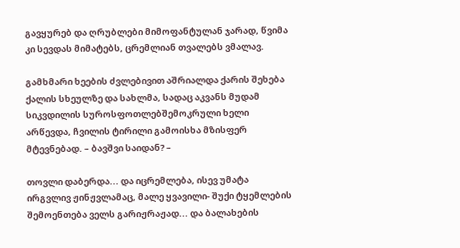გავყურებ და ღრუბლები მიმოფანტულან ჯარად, წვიმა კი სევდას მიმატებს, ცრემლიან თვალებს ვმალავ.

გამხმარი ხეების ძვლებივით აშრიალდა ქარის შეხება ქალის სხეულზე და სახლმა, სადაც აკვანს მუდამ სიკვდილის სუროსფოთლებშემოკრული ხელი არწევდა, ჩვილის ტირილი გამოისხა მზისფერ მტევნებად. – ბავშვი საიდან? –

თოვლი დაბერდა... და იცრემლება, ისევ უმატა ირგვლივ ჟინჟვლამაც, მალე ყვავილი- შუქი ტყემლების შემოენთება ველს გარიჟრაჟად... და ბალახების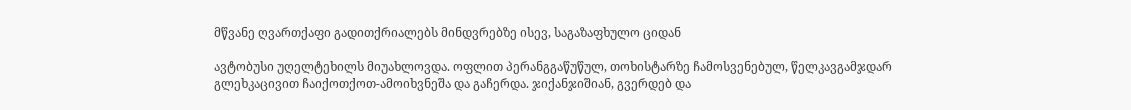მწვანე ღვართქაფი გადითქრიალებს მინდვრებზე ისევ, საგაზაფხულო ციდან

ავტობუსი უღელტეხილს მიუახლოვდა. ოფლით პერანგგაწუწულ, თოხისტარზე ჩამოსვენებულ, წელკავგამჯდარ გლეხკაცივით ჩაიქოთქოთ-ამოიხვნეშა და გაჩერდა. ჯიქანჯიშიან, გვერდებ და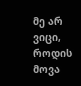მე არ ვიცი, როდის მოვა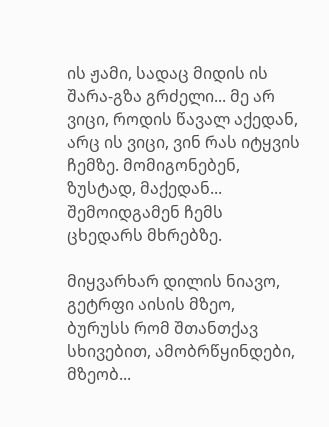ის ჟამი, სადაც მიდის ის შარა-გზა გრძელი... მე არ ვიცი, როდის წავალ აქედან, არც ის ვიცი, ვინ რას იტყვის ჩემზე. მომიგონებენ, ზუსტად, მაქედან... შემოიდგამენ ჩემს ცხედარს მხრებზე.

მიყვარხარ დილის ნიავო, გეტრფი აისის მზეო, ბურუსს რომ შთანთქავ სხივებით, ამობრწყინდები, მზეობ...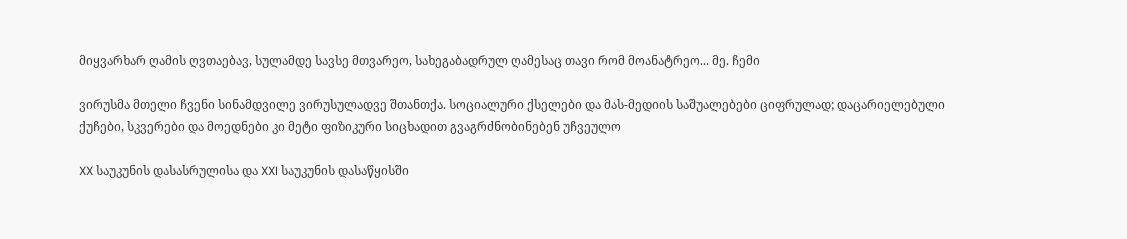მიყვარხარ ღამის ღვთაებავ, სულამდე სავსე მთვარეო, სახეგაბადრულ ღამესაც თავი რომ მოანატრეო... მე. ჩემი

ვირუსმა მთელი ჩვენი სინამდვილე ვირუსულადვე შთანთქა. სოციალური ქსელები და მას-მედიის საშუალებები ციფრულად; დაცარიელებული ქუჩები, სკვერები და მოედნები კი მეტი ფიზიკური სიცხადით გვაგრძნობინებენ უჩვეულო

XX საუკუნის დასასრულისა და XXI საუკუნის დასაწყისში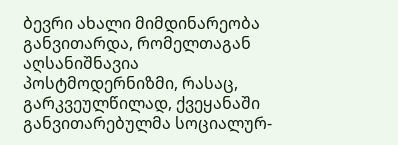ბევრი ახალი მიმდინარეობა განვითარდა, რომელთაგან აღსანიშნავია პოსტმოდერნიზმი, რასაც, გარკვეულწილად, ქვეყანაში განვითარებულმა სოციალურ-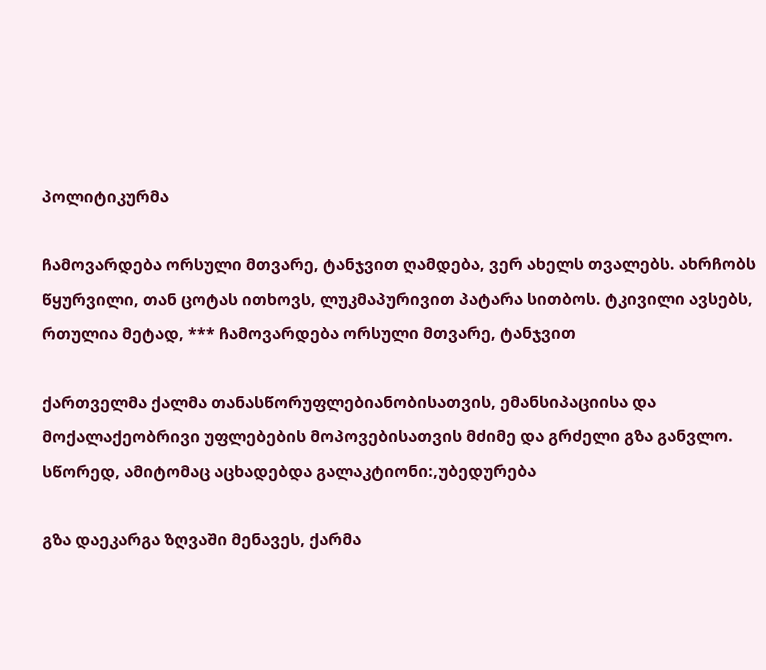პოლიტიკურმა

ჩამოვარდება ორსული მთვარე, ტანჯვით ღამდება, ვერ ახელს თვალებს. ახრჩობს წყურვილი, თან ცოტას ითხოვს, ლუკმაპურივით პატარა სითბოს. ტკივილი ავსებს, რთულია მეტად, *** ჩამოვარდება ორსული მთვარე, ტანჯვით

ქართველმა ქალმა თანასწორუფლებიანობისათვის, ემანსიპაციისა და მოქალაქეობრივი უფლებების მოპოვებისათვის მძიმე და გრძელი გზა განვლო. სწორედ, ამიტომაც აცხადებდა გალაკტიონი:,უბედურება

გზა დაეკარგა ზღვაში მენავეს, ქარმა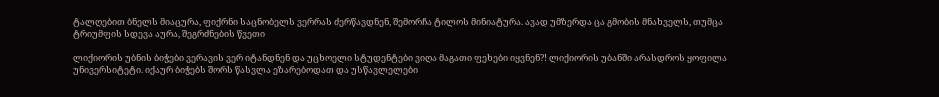ტალღებით ბნელს მიაცურა, ფიქრნი საცნობელს ვერრას ძერწავდნენ, შემორჩა ტილოს მინიატურა. ავად უმზერდა ცა გმობის მნახველს, თუმცა ტრიუმფის სდევა აურა, შეგრძნების წვეთი

ლიქიორის უბნის ბიჭები ვერავის ვერ იტანდნენ და უცხოელი სტუდენტები ვიღა მაგათი ფეხები იყვნენ?! ლიქიორის უბანში არასდროს ყოფილა უნივერსიტეტი. იქაურ ბიჭებს შორს წასვლა ეზარებოდათ და უსწავლელები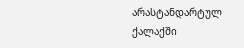არასტანდარტულ ქალაქში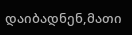დაიბადნენ,მათი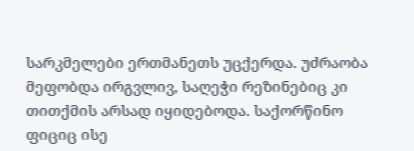სარკმელები ერთმანეთს უცქერდა. უძრაობა მეფობდა ირგვლივ, საღეჭი რეზინებიც კი თითქმის არსად იყიდებოდა. საქორწინო ფიციც ისე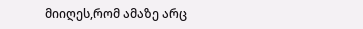მიიღეს,რომ ამაზე არც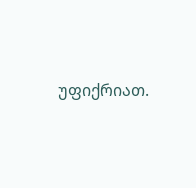უფიქრიათ.